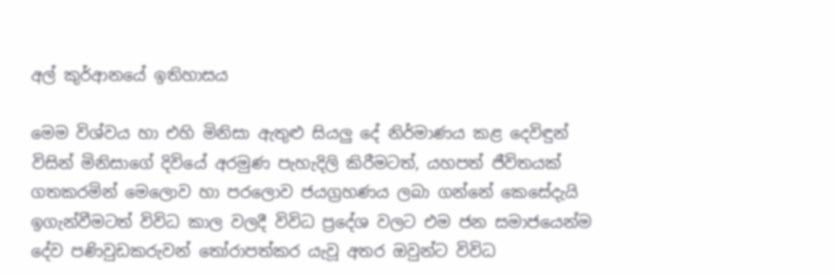අල් කුර්ආනයේ ඉතිහාසය

මෙම විශ්වය හා එහි මිනිසා ඇතුළු සියලු දේ නිර්මාණය කළ දෙවිඳුන් විසින් මිනිසාගේ දිවියේ අරමුණ පැහැදිලි කිරීමටත්, යහපත් ජීවිතයක් ගතකරමින් මෙලොව හා පරලොව ජයග්‍රහණය ලබා ගන්නේ කෙසේදැයි ඉගැන්වීමටත් විවිධ කාල වලදී විවිධ ප්‍රදේශ වලට එම ජන සමාජයෙන්ම දේව පණිවුඩකරුවන් තෝරාපත්කර යැවූ අතර ඔවුන්ට විවිධ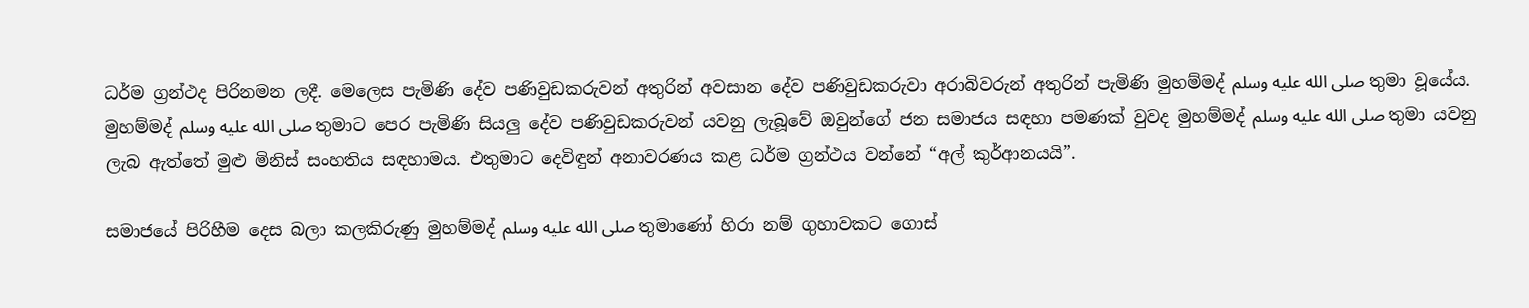ධර්ම ග්‍රන්ථද පිරිනමන ලදී. මෙලෙස පැමිණි දේව පණිවුඩකරුවන් අතුරින් අවසාන දේව පණිවුඩකරුවා අරාබිවරුන් අතුරින් පැමිණි මුහම්මද් صلى الله عليه وسلم තුමා වූයේය. මුහම්මද් صلى الله عليه وسلم තුමාට පෙර පැමිණි සියලු දේව පණිවුඩකරුවන් යවනු ලැබූවේ ඔවුන්ගේ ජන සමාජය සඳහා පමණක් වුවද මුහම්මද් صلى الله عليه وسلم තුමා යවනු ලැබ ඇත්තේ මුළු මිනිස් සංහතිය සඳහාමය. එතුමාට දෙවිඳුන් අනාවරණය කළ ධර්ම ග්‍රන්ථය වන්නේ “අල් කුර්ආනයයි”.

සමාජයේ පිරිහීම දෙස බලා කලකිරුණු මුහම්මද් صلى الله عليه وسلم තුමාණෝ හිරා නම් ගුහාවකට ගොස්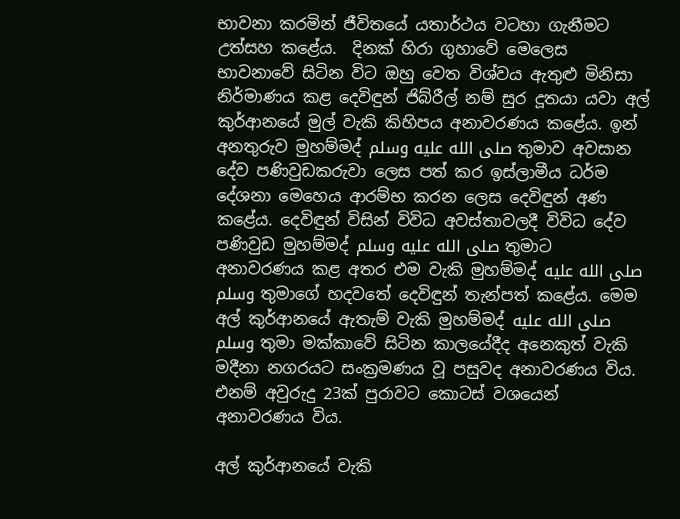භාවනා කරමින් ජීවිතයේ යතාර්ථය වටහා ගැනීමට උත්සහ කළේය.  දිනක් හිරා ගුහාවේ මෙලෙස  භාවනාවේ සිටින විට ඔහු වෙත විශ්වය ඇතුළු මිනිසා නිර්මාණය කළ දෙවිඳුන් ජිබ්රීල් නම් සුර දූතයා යවා අල් කුර්ආනයේ මුල් වැකි කිහිපය අනාවරණය කළේය. ඉන් අනතුරුව මුහම්මද් صلى الله عليه وسلم තුමාව අවසාන දේව පණිවුඩකරුවා ලෙස පත් කර ඉස්ලාමීය ධර්ම දේශනා මෙහෙය ආරම්භ කරන ලෙස දෙවිඳුන් අණ කළේය. දෙවිඳුන් විසින් විවිධ අවස්තාවලදී විවිධ දේව පණිවුඩ මුහම්මද් صلى الله عليه وسلم තුමාට අනාවරණය කළ අතර එම වැකි මුහම්මද් صلى الله عليه وسلم තුමාගේ හදවතේ දෙවිඳුන් තැන්පත් කළේය. මෙම අල් කුර්ආනයේ ඇතැම් වැකි මුහම්මද් صلى الله عليه وسلم තුමා මක්කාවේ සිටින කාලයේදීද අනෙකුත් වැකි මදීනා නගරයට සංක්‍රමණය වූ පසුවද අනාවරණය විය. එනම් අවුරුදු 23ක් පුරාවට කොටස් වශයෙන් අනාවරණය විය.

අල් කුර්ආනයේ වැකි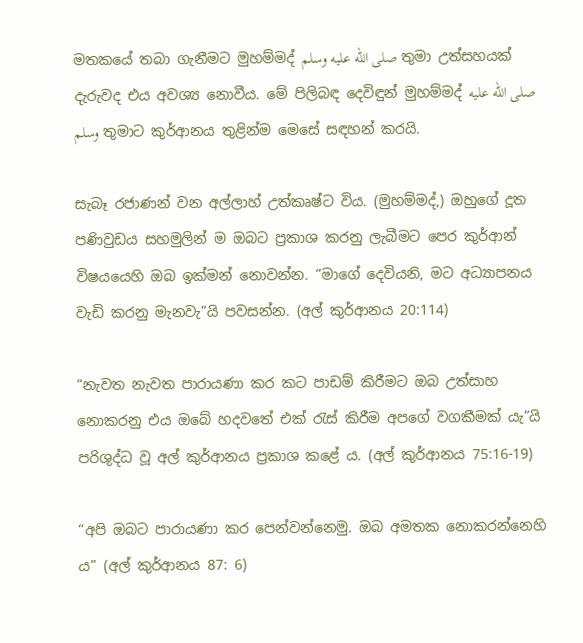මතකයේ තබා ගැනීමට මුහම්මද් صلى الله عليه وسلم තුමා උත්සහයක් දැරුවද එය අවශ්‍ය නොවීය. මේ පිලිබඳ දෙවිඳුන් මුහම්මද් صلى الله عليه وسلم තුමාට කුර්ආනය තුළින්ම මෙසේ සඳහන් කරයි.

සැබෑ රජාණන් වන අල්ලාහ් උත්කෘෂ්ට විය. (මුහම්මද්,) ඔහුගේ දූත පණිවුඩය සහමුලින් ම ඔබට ප්‍රකාශ කරනු ලැබීමට පෙර කුර්ආන් විෂයයෙහි ඔබ ඉක්මන් නොවන්න. “මාගේ දෙවියනි, මට අධ්‍යාපනය වැඩි කරනු මැනවැ”යි පවසන්න. (අල් කුර්ආනය 20:114)

“නැවත නැවත පාරායණා කර කට පාඩම් කිරීමට ඔබ උත්සාහ නොකරනු එය ඔබේ හදවතේ එක් රැස් කිරීම අපගේ වගකීමක් යැ”යි පරිශුද්ධ වූ අල් කුර්ආනය ප්‍රකාශ කළේ ය. (අල් කුර්ආනය 75:16-19)

“අපි ඔබට පාරායණා කර පෙන්වන්නෙමු. ඔබ අමතක නොකරන්නෙහි ය” (අල් කුර්ආනය 87: 6)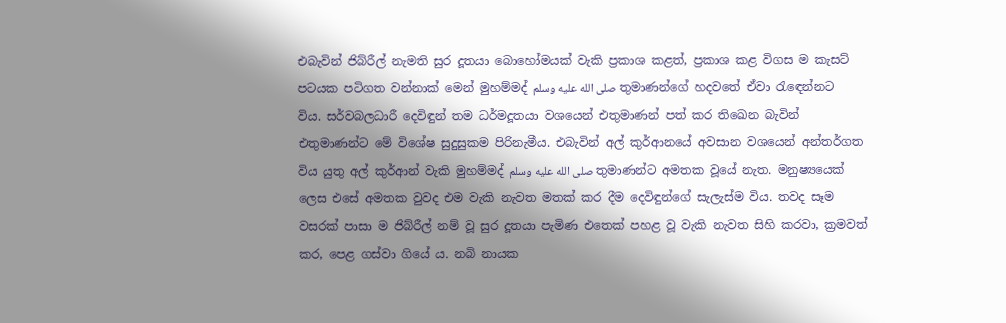එබැවින් ජිබ්රීල් නැමති සුර දූතයා බොහෝමයක් වැකි ප්‍රකාශ කළත්, ප්‍රකාශ කළ විගස ම කැසට් පටයක පටිගත වන්නාක් මෙන් මුහම්මද් صلى الله عليه وسلم තුමාණන්ගේ හදවතේ ඒවා රැ‍ඳෙන්නට විය. සර්වබලධාරී දෙවිඳුන් තම ධර්මදූතයා වශයෙන් එතුමාණන් පත් කර තිඛෙන බැවින් එතුමාණන්ට මේ විශේෂ සුදුසුකම පිරිනැමීය. එබැවින් අල් කුර්ආනයේ අවසාන වශයෙන් අන්තර්ගත විය යුතු අල් කුර්ආන් වැකි මුහම්මද් صلى الله عليه وسلم තුමාණන්ට අමතක වූයේ නැත. මනුෂ්‍යයෙක් ලෙස එසේ අමතක වුවද එම වැකි නැවත මතක් කර දීම දෙවිඳුන්ගේ සැලැස්ම විය. තවද සෑම වසරක් පාසා ම ජිබ්රීල් නම් වූ සුර දූතයා පැමිණ එතෙක් පහළ වූ වැකි නැවත සිහි කරවා, ක්‍රමවත් කර, පෙළ ගස්වා ගියේ ය. නබි නායක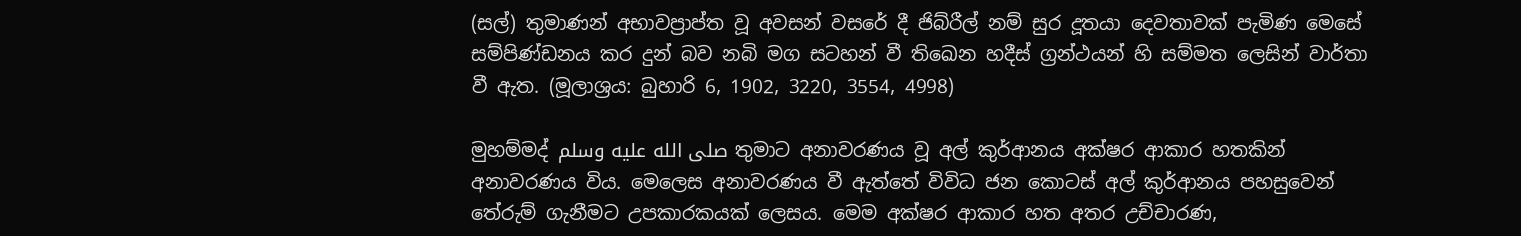(සල්) තුමාණන් අභාවප්‍රාප්ත වූ අවසන් වසරේ දී ජිබ්රීල් නම් සුර දූතයා දෙවතාවක් පැමිණ මෙසේ සම්පිණ්ඩනය කර දුන් බව නබි මග සටහන් වී තිඛෙන හදීස් ග්‍රන්ථයන් හි සම්මත ලෙසින් වාර්තා වී ඇත. (මූලාශ්‍රය: බුහාරි 6, 1902, 3220, 3554, 4998)

මුහම්මද් صلى الله عليه وسلم තුමාට අනාවරණය වූ අල් කුර්ආනය අක්ෂර ආකාර හතකින් අනාවරණය විය. මෙලෙස අනාවරණය වී ඇත්තේ විවිධ ජන කොටස් අල් කුර්ආනය පහසුවෙන් තේරුම් ගැනීමට උපකාරකයක් ලෙසය. මෙම අක්ෂර ආකාර හත අතර උච්චාරණ,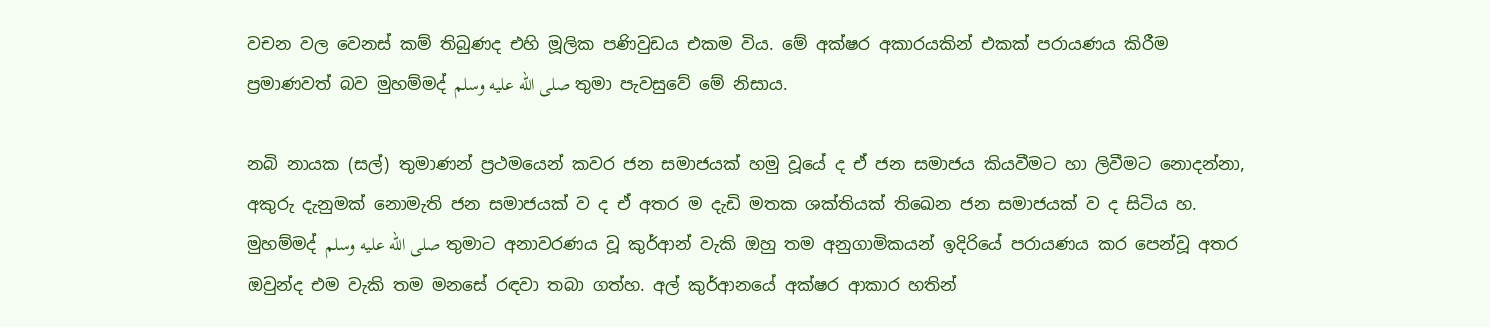වචන වල වෙනස් කම් තිබුණද එහි මූලික පණිවුඩය එකම විය. මේ අක්ෂර අකාරයකින් එකක් පරායණය කිරීම ප්‍රමාණවත් බව මුහම්මද් صلى الله عليه وسلم තුමා පැවසුවේ මේ නිසාය.

නබි නායක (සල්) තුමාණන් ප්‍රථමයෙන් කවර ජන සමාජයක් හමු වූයේ ද ඒ ජන සමාජය කියවීමට හා ලිවීමට නොදන්නා, අකුරු දැනුමක් නොමැති ජන සමාජයක් ව ද ඒ අතර ම දැඩි මතක ශක්තියක් තිඛෙන ජන සමාජයක් ව ද සිටිය හ. මුහම්මද් صلى الله عليه وسلم තුමාට අනාවරණය වූ කුර්ආන් වැකි ඔහු තම අනුගාමිකයන් ඉදිරියේ පරායණය කර පෙන්වූ අතර ඔවුන්ද එම වැකි තම මනසේ රඳවා තබා ගත්හ. අල් කුර්ආනයේ අක්ෂර ආකාර හතින්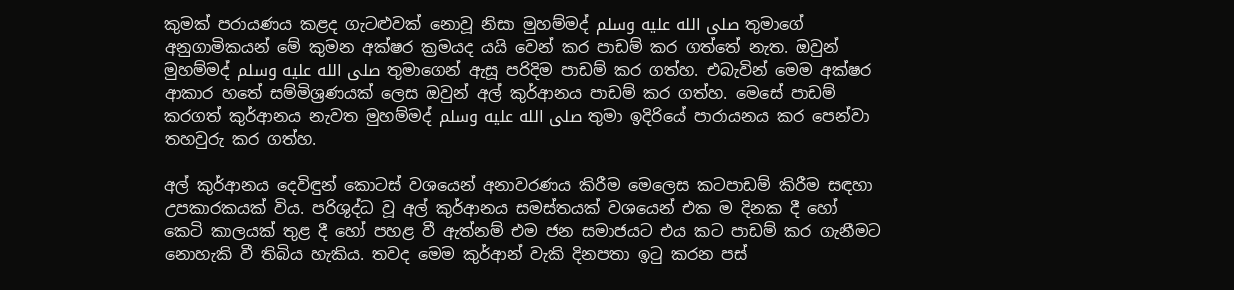කුමක් පරායණය කළද ගැටළුවක් නොවූ නිසා මුහම්මද් صلى الله عليه وسلم තුමාගේ අනුගාමිකයන් මේ කුමන අක්ෂර ක්‍රමයද යයි වෙන් කර පාඩම් කර ගත්තේ නැත. ඔවුන් මුහම්මද් صلى الله عليه وسلم තුමාගෙන් ඇසූ පරිදිම පාඩම් කර ගත්හ. එබැවින් මෙම අක්ෂර ආකාර හතේ සම්මිශ්‍රණයක් ලෙස ඔවුන් අල් කුර්ආනය පාඩම් කර ගත්හ. මෙසේ පාඩම් කරගත් කුර්ආනය නැවත මුහම්මද් صلى الله عليه وسلم තුමා ඉදිරියේ පාරායනය කර පෙන්වා තහවුරු කර ගත්හ.

අල් කුර්ආනය දෙවිඳුන් කොටස් වශයෙන් අනාවරණය කිරීම මෙලෙස කටපාඩම් කිරීම සඳහා උපකාරකයක් විය. පරිශුද්ධ වූ අල් කුර්ආනය සමස්තයක් වශයෙන් එක ම දිනක දී හෝ කෙටි කාලයක් තුළ දී හෝ පහළ වී ඇත්නම් එම ජන සමාජයට එය කට පාඩම් කර ගැනීමට නොහැකි වී තිබිය හැකිය. තවද මෙම කුර්ආන් වැකි දිනපතා ඉටු කරන පස්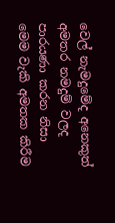වෙල් නැමදුමේද අනෙකුත් අමතර නමදුම් වලද පාරයණා කරන නිසා මෙම වැකි අමතක කිරීම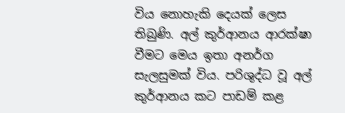විය නොහැකි දෙයක් ලෙස තිබුණි. අල් කුර්ආනය ආරක්ෂා වීමට මෙය ඉතා අනර්ග සැලසුමක් විය. පරිශුද්ධ වූ අල් කුර්ආනය කට පාඩම් කළ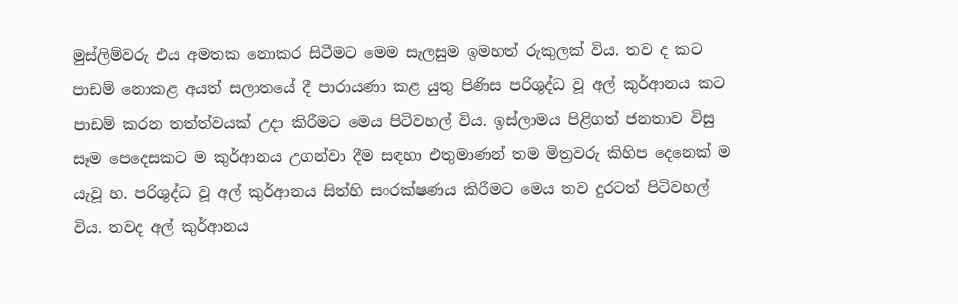මුස්ලිම්වරු එය අමතක නොකර සිටීමට මෙම සැලසුම ඉමහත් රුකුලක් විය. තව ද කට පාඩම් නොකළ අයත් සලාතයේ දී පාරායණා කළ යුතු පිණිස පරිශුද්ධ වූ අල් කුර්ආනය කට පාඩම් කරන තත්ත්වයක් උදා කිරීමට මෙය පිටිවහල් විය. ඉස්ලාමය පිළිගත් ජනතාව විසු සෑම පෙදෙසකට ම කුර්ආනය උගන්වා දීම සඳහා එතුමාණන් තම මිත්‍රවරු කිහිප දෙනෙක් ම යැවූ හ. පරිශුද්ධ වූ අල් කුර්ආනය සිත්හි සංරක්ෂණය කිරීමට මෙය තව දුරටත් පිටිවහල් විය. තවද අල් කුර්ආනය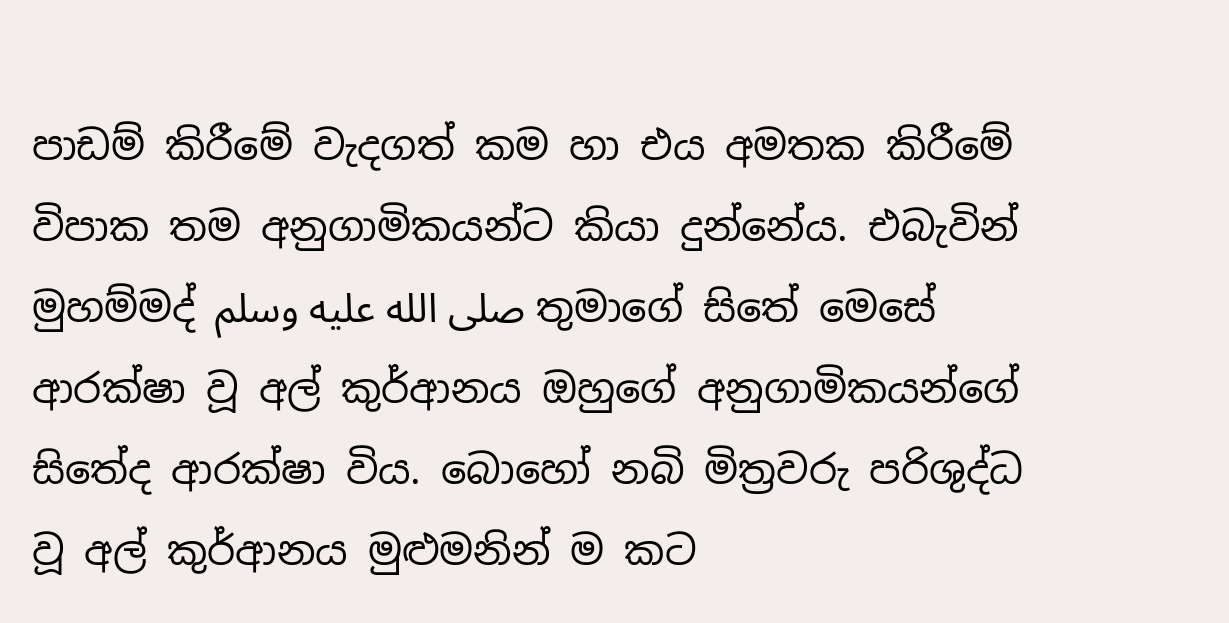පාඩම් කිරීමේ වැදගත් කම හා එය අමතක කිරීමේ විපාක තම අනුගාමිකයන්ට කියා දුන්නේය. එබැවින් මුහම්මද් صلى الله عليه وسلم තුමාගේ සිතේ මෙසේ ආරක්ෂා වූ අල් කුර්ආනය ඔහුගේ අනුගාමිකයන්ගේ සිතේද ආරක්ෂා විය. බොහෝ නබි මිත්‍රවරු පරිශුද්ධ වූ අල් කුර්ආනය මුළුමනින් ම කට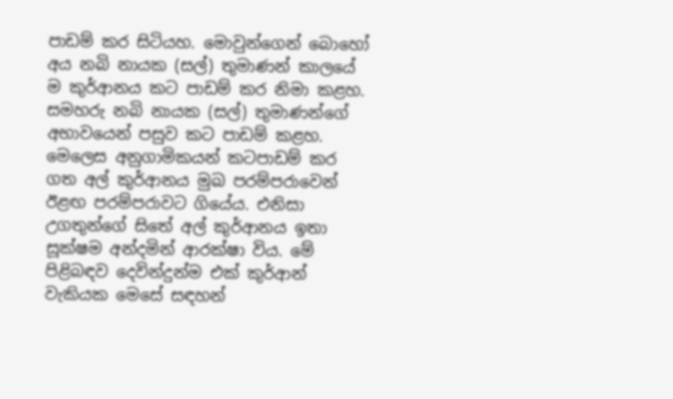පාඩම් කර සිටියහ. මොවුන්ගෙන් බොහෝ අය නබි නායක (සල්) තුමාණන් කාලයේ ම කුර්ආනය කට පාඩම් කර නිමා කළහ. සමහරු නබි නායක (සල්) තුමාණන්ගේ අභාවයෙන් පසුව කට පාඩම් කළහ. මෙලෙස අනුගාමිකයන් කටපාඩම් කර ගත අල් කුර්ආනය මුඛ පරම්පරාවෙන් ඊළඟ පරම්පරාවට ගියේය. එනිසා උගතුන්ගේ සිතේ අල් කුර්ආනය ඉතා සූක්ෂම අන්දමින් ආරක්ෂා විය. මේ පිළිබඳව දෙවින්දුන්ම එක් කුර්ආන් වැකියක මෙසේ සඳහන්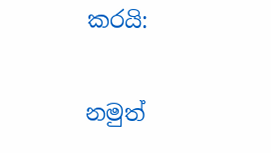කරයි:

නමුත්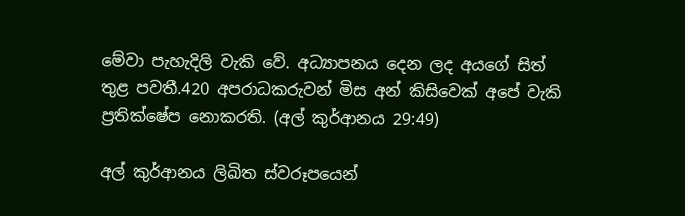මේවා පැහැදිලි වැකි වේ. අධ්‍යාපනය දෙන ලද අයගේ සිත් තුළ පවතී.420 අපරාධකරුවන් මිස අන් කිසිවෙක් අපේ වැකි ප්‍රතික්ෂේප නොකරති. (අල් කුර්ආනය 29:49)

අල් කුර්ආනය ලිඛිත ස්වරූපයෙන්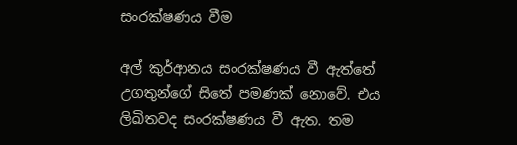සංරක්ෂණය වීම

අල් කුර්ආනය සංරක්ෂණය වී ඇත්තේ උගතුන්ගේ සිතේ පමණක් නොවේ. එය ලිඛිතවද සංරක්ෂණය වී ඇත. තම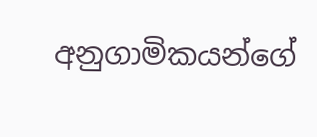අනුගාමිකයන්ගේ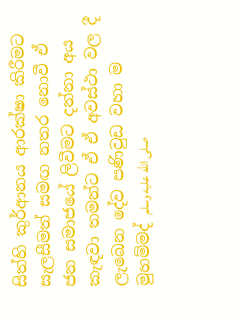සිත්හි කුර්ආනය ආරක්ෂා කිරීමට සැලසීමත් සමඟ නතර නොවී ඒ ජන සමාජයේ ලිවීමට දන්නා අය කැඳවා තමන්ට ඒ ඒ අවස්ථා වල දී ලැඛෙන දේව පණිවුඩ වහා ම මුහම්මද් صلى الله عليه وسلم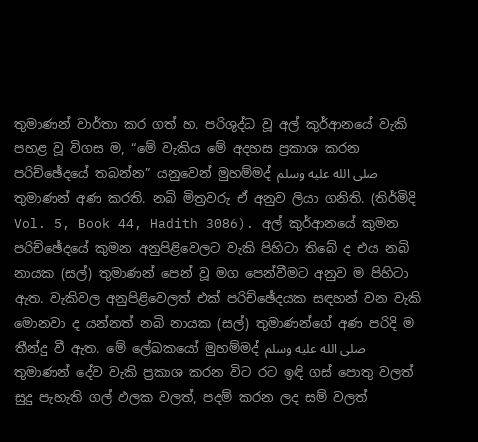තුමාණන් වාර්තා කර ගත් හ. පරිශුද්ධ වූ අල් කුර්ආනයේ වැකි පහළ වූ විගස ම, “මේ වැකිය මේ අදහස ප්‍රකාශ කරන පරිච්ඡේදයේ තබන්න” යනුවෙන් මුහම්මද් صلى الله عليه وسلم තුමාණන් අණ කරති. නබි මිත්‍රවරු ඒ අනුව ලියා ගනිති. (තිර්මිදි Vol. 5, Book 44, Hadith 3086). අල් කුර්ආනයේ කුමන පරිච්ඡේදයේ කුමන අනුපිළිවෙලට වැකි පිහිටා තිබේ ද එය නබි නායක (සල්) තුමාණන් පෙන් වූ මග පෙන්වීමට අනුව ම පිහිටා ඇත. වැකිවල අනුපිළිවෙලත් එක් පරිච්ඡේදයක සඳහන් වන වැකි මොනවා ද යන්නත් නබි නායක (සල්) තුමාණන්ගේ අණ පරිදි ම තීන්දු වී ඇත. මේ ලේඛකයෝ මුහම්මද් صلى الله عليه وسلم තුමාණන් දේව වැකි ප්‍රකාශ කරන විට රට ඉඳි ගස් පොතු වලත් සුදු පැහැති ගල් ඵලක වලත්, පදම් කරන ලද සම් වලත්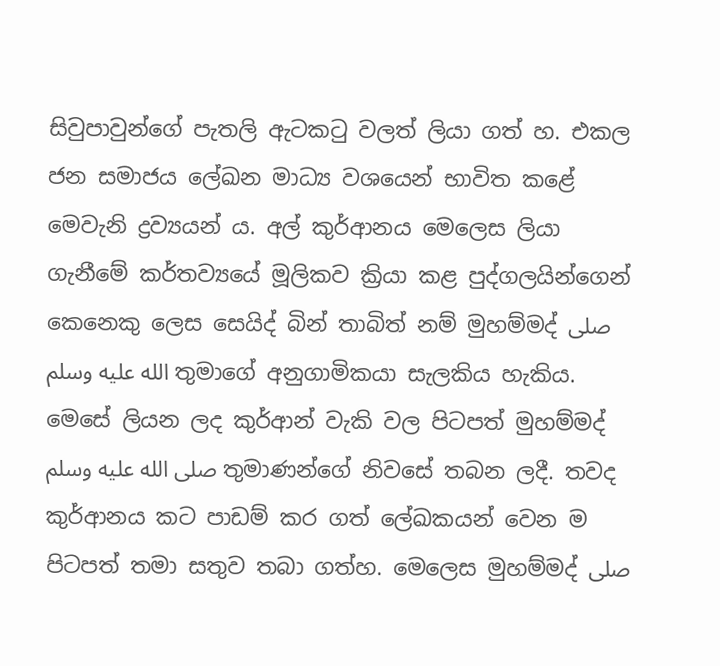සිවුපාවුන්ගේ පැතලි ඇටකටු වලත් ලියා ගත් හ. එකල ජන සමාජය ලේඛන මාධ්‍ය වශයෙන් භාවිත කළේ මෙවැනි ද්‍රව්‍යයන් ය. අල් කුර්ආනය මෙලෙස ලියා ගැනීමේ කර්තව්‍යයේ මූලිකව ක්‍රියා කළ පුද්ගලයින්ගෙන් කෙනෙකු ලෙස සෙයිද් බින් තාබිත් නම් මුහම්මද් صلى الله عليه وسلم තුමාගේ අනුගාමිකයා සැලකිය හැකිය. මෙසේ ලියන ලද කුර්ආන් වැකි වල පිටපත් මුහම්මද් صلى الله عليه وسلم තුමාණන්ගේ නිවසේ තබන ලදී. තවද කුර්ආනය කට පාඩම් කර ගත් ලේඛකයන් වෙන ම පිටපත් තමා සතුව තබා ගත්හ. මෙලෙස මුහම්මද් صلى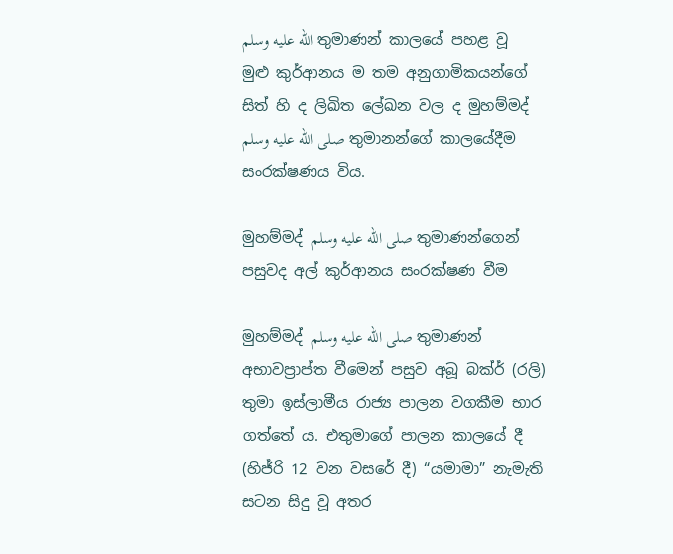الله عليه وسلم තුමාණන් කාලයේ පහළ වූ මුළු කුර්ආනය ම තම අනුගාමිකයන්ගේ සිත් හි ද ලිඛිත ලේඛන වල ද මුහම්මද් صلى الله عليه وسلم තුමානන්ගේ කාලයේදීම සංරක්ෂණය විය.

මුහම්මද් صلى الله عليه وسلم තුමාණන්ගෙන් පසුවද අල් කුර්ආනය සංරක්ෂණ වීම

මුහම්මද් صلى الله عليه وسلم තුමාණන් අභාවප්‍රාප්ත වීමෙන් පසුව අබූ බක්ර් (රලි) තුමා ඉස්ලාමීය රාජ්‍ය පාලන වගකීම භාර ගත්තේ ය. එතුමාගේ පාලන කාලයේ දී (හිජ්රි 12 වන වසරේ දී) “යමාමා” නැමැති සටන සිදු වූ අතර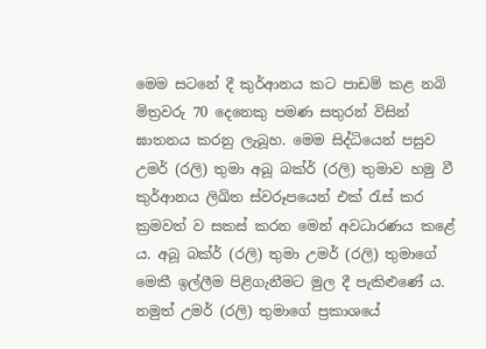මෙම සටනේ දී කුර්ආනය කට පාඩම් කළ නබි මිත්‍රවරු 70 දෙනෙකු පමණ සතුරන් විසින් ඝාතනය කරනු ලැබූහ. මෙම සිද්ධියෙන් පසුව උමර් (රලි) තුමා අබූ බක්ර් (රලි) තුමාව හමු වී කුර්ආනය ලිඛිත ස්වරූපයෙන් එක් රැස් කර ක්‍රමවත් ව සකස් කරන මෙන් අවධාරණය කළේ ය. අබූ බක්ර් (රලි) තුමා උමර් (රලි) තුමාගේ මෙකී ඉල්ලීම පිළිගැනීමට මුල දී පැකිළුණේ ය. නමුත් උමර් (රලි) තුමාගේ ප්‍රකාශයේ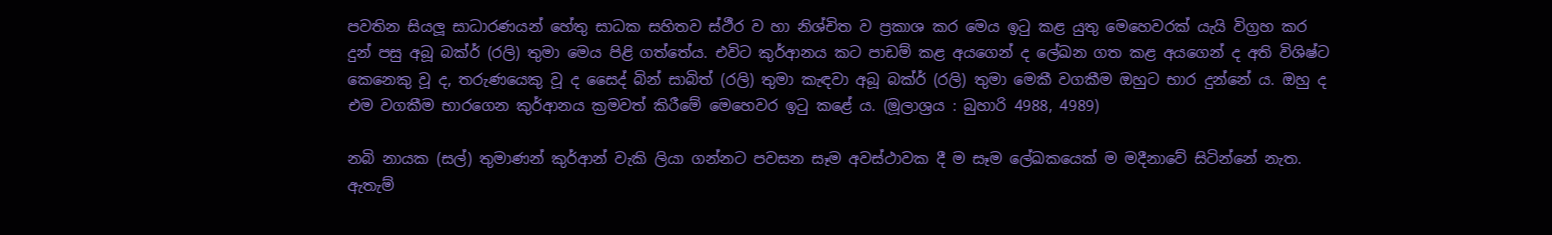පවතින සියලූ සාධාරණයන් හේතු සාධක සහිතව ස්ථීර ව හා නිශ්චිත ව ප්‍රකාශ කර මෙය ඉටු කළ යුතු මෙහෙවරක් යැයි විග්‍රහ කර දුන් පසු අබූ බක්ර් (රලි) තුමා මෙය පිළි ගත්තේය. එවිට කුර්ආනය කට පාඩම් කළ අයගෙන් ද ලේඛන ගත කළ අයගෙන් ද අති විශිෂ්ට කෙනෙකු වූ ද, තරුණයෙකු වූ ද සෛද් බින් සාබිත් (රලි) තුමා කැඳවා අබූ බක්ර් (රලි) තුමා මෙකී වගකීම ඔහුට භාර දුන්නේ ය. ඔහු ද එම වගකීම භාරගෙන කුර්ආනය ක්‍රමවත් කිරීමේ මෙහෙවර ඉටු කළේ ය. (මූලාශ්‍රය : බුහාරි 4988, 4989)

නබි නායක (සල්) තුමාණන් කුර්ආන් වැකි ලියා ගන්නට පවසන සෑම අවස්ථාවක දී ම සෑම ලේඛකයෙක් ම මදීනාවේ සිටින්නේ නැත. ඇතැම්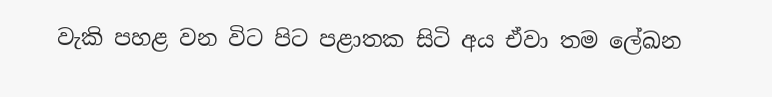වැකි පහළ වන විට පිට පළාතක සිටි අය ඒවා තම ලේඛන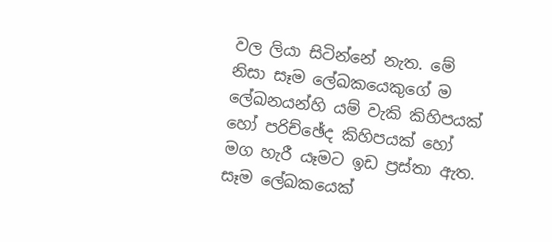වල ලියා සිටින්නේ නැත. මේ නිසා සෑම ලේඛකයෙකුගේ ම ලේඛනයන්හි යම් වැකි කිහිපයක් හෝ පරිච්ඡේද කිහිපයක් හෝ මග හැරී යෑමට ඉඩ ප්‍රස්තා ඇත. සෑම ලේඛකයෙක්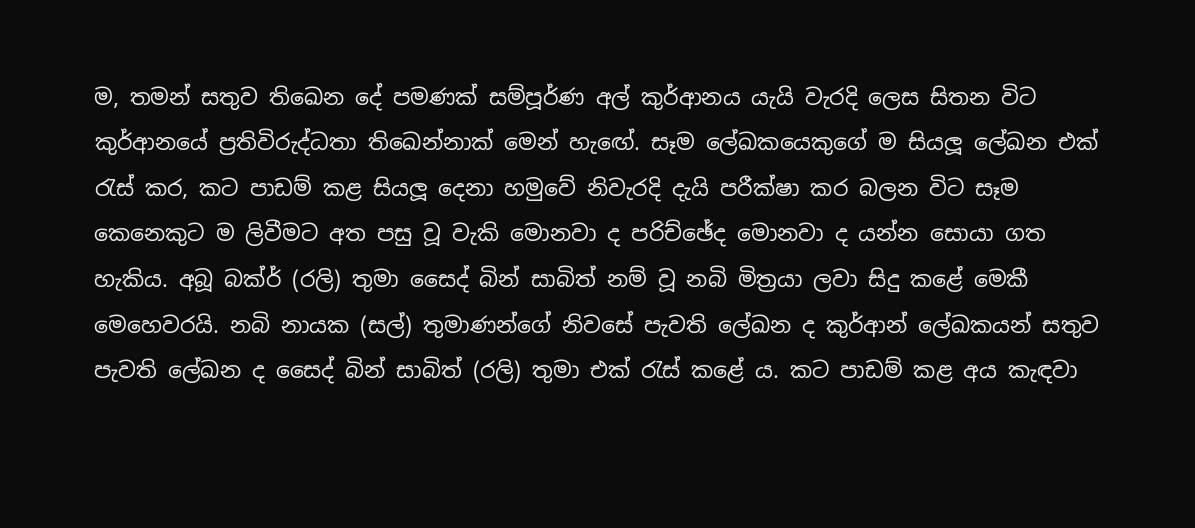ම, තමන් සතුව තිඛෙන දේ පමණක් සම්පූර්ණ අල් කුර්ආනය යැයි වැරදි ලෙස සිතන විට කුර්ආනයේ ප්‍රතිවිරුද්ධතා තිඛෙන්නාක් මෙන් හැ‍ඟේ. සෑම ලේඛකයෙකුගේ ම සියලූ ලේඛන එක් රැස් කර, කට පාඩම් කළ සියලූ දෙනා හමුවේ නිවැරදි දැයි පරීක්ෂා කර බලන විට සෑම කෙනෙකුට ම ලිවීමට අත පසු වූ වැකි මොනවා ද පරිච්ඡේද මොනවා ද යන්න සොයා ගත හැකිය. අබූ බක්ර් (රලි) තුමා සෛද් බින් සාබිත් නම් වූ නබි මිත්‍රයා ලවා සිදු කළේ මෙකී මෙහෙවරයි. නබි නායක (සල්) තුමාණන්ගේ නිවසේ පැවති ලේඛන ද කුර්ආන් ලේඛකයන් සතුව පැවති ලේඛන ද සෛද් බින් සාබිත් (රලි) තුමා එක් රැස් කළේ ය. කට පාඩම් කළ අය කැඳවා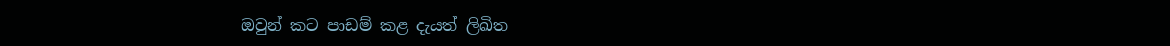ඔවුන් කට පාඩම් කළ දැයත් ලිඛිත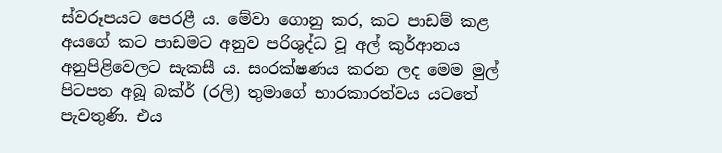ස්වරූපයට පෙරළී ය. මේවා ගොනු කර, කට පාඩම් කළ අයගේ කට පාඩමට අනුව පරිශුද්ධ වූ අල් කුර්ආනය අනුපිළිවෙලට සැකසී ය. සංරක්ෂණය කරන ලද මෙම මුල් පිටපත අබූ බක්ර් (රලි) තුමාගේ භාරකාරත්වය යටතේ පැවතුණි. එය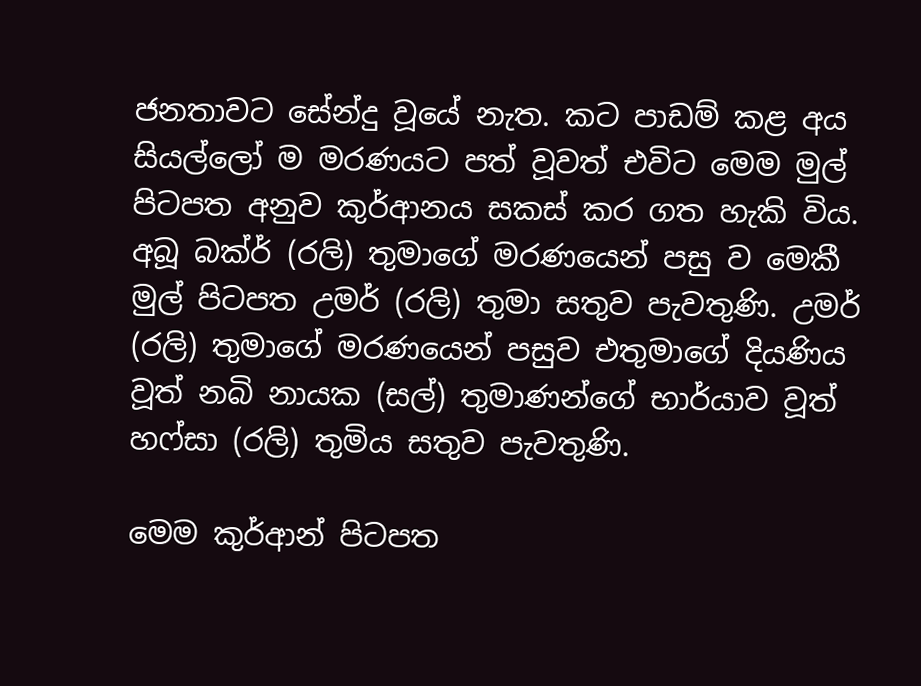ජනතාවට සේන්දු වූයේ නැත. කට පාඩම් කළ අය සියල්ලෝ ම මරණයට පත් වූවත් එවිට මෙම මුල් පිටපත අනුව කුර්ආනය සකස් කර ගත හැකි විය. අබූ බක්ර් (රලි) තුමාගේ මරණයෙන් පසු ව මෙකී මුල් පිටපත උමර් (රලි) තුමා සතුව පැවතුණි. උමර් (රලි) තුමාගේ මරණයෙන් පසුව එතුමාගේ දියණිය වූත් නබි නායක (සල්) තුමාණන්ගේ භාර්යාව වූත් හෆ්සා (රලි) තුමිය සතුව පැවතුණි.

මෙම කුර්ආන් පිටපත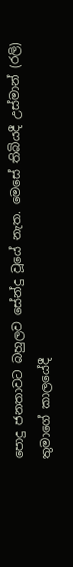පොදු ජනතාවට බහුලව සේන්දු වූයේ නැත. මෙසේ තිබියදී උස්මාන් (රලි) තුමාගේ කාලයේදී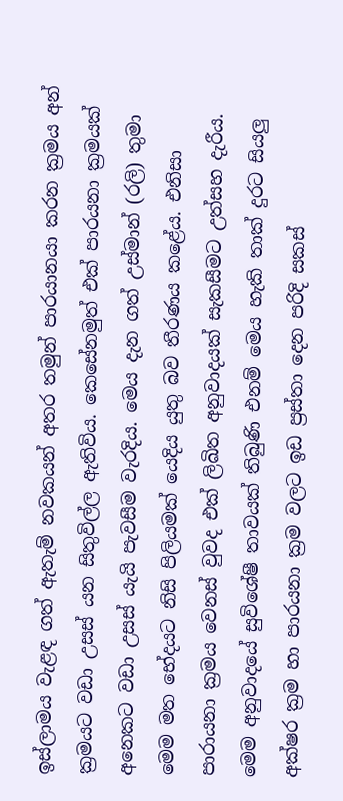ඉස්ලාමය වැළඳ ගත් ඇතැම් නවකයන් අතර තමුන් පාරයානයා කරන ක්‍රමය අන් ක්‍රමයට වඩා උසස් යන සිතුවිල්ල ඇතිවිය. කෙසේනමුත් එක් පාරයනා ක්‍රමයක් අනෙකට වඩා උසස් යැයි පැවසීම වැරදිය. මෙය දැන ගත් උස්මාන් (රලි) තුමා මෙම මත භේදයට නිසි පිලියමක් යෙදිය යුතු බව තීරණය කළේය. එනිසා පාරායනා ක්‍රමය වෙනස් වුවද එක් ලිඛිත අනුවාදයක් සැකසීමට උත්සහ දැරීය. මෙම අනුවාදයේ සුවිශේෂී තාවයක් තිබුණි එනම් මෙය හැකි තාක් දුරට සියලු අක්ෂර ක්‍රම හා පාරයනා ක්‍රම වලට ඉඩ ප්‍රස්තා දෙන පරිදි සකස්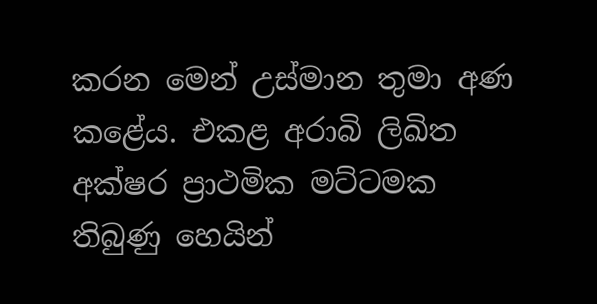කරන මෙන් උස්මාන තුමා අණ කළේය. එකළ අරාබි ලිඛිත අක්ෂර ප්‍රාථමික මට්ටමක තිබුණු හෙයින්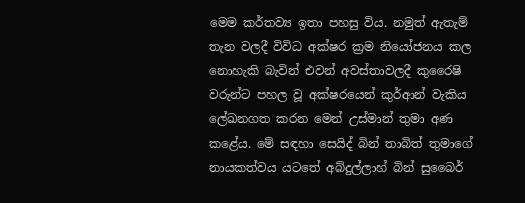මෙම කර්තව්‍ය ඉතා පහසු විය. නමුත් ඇතැම් තැන වලදී විවිධ අක්ෂර ක්‍රම නියෝජනය කල නොහැකි බැවින් එවන් අවස්තාවලදී කුරෛෂි වරුන්ට පහල වූ අක්ෂරයෙන් කුර්ආන් වැකිය ලේඛනගත කරන මෙන් උස්මාන් තුමා අණ කළේය. මේ සඳහා සෙයිද් බින් තාබිත් තුමාගේ නායකත්වය යටතේ අබ්දුල්ලාහ් බින් සුබෛර්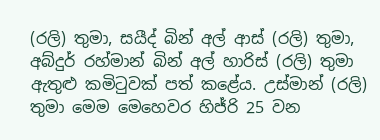(රලි) තුමා, සයීද් බින් අල් ආස් (රලි) තුමා, අබ්දුර් රහ්මාන් බින් අල් හාරිස් (රලි) තුමා ඇතුළු කමිටුවක් පත් කළේය. උස්මාන් (රලි) තුමා මෙම මෙහෙවර හිජ්රි 25 වන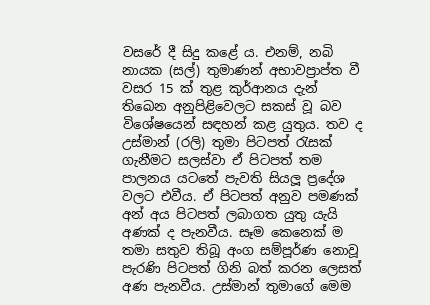වසරේ දී සිදු කළේ ය. එනම්, නබි නායක (සල්) තුමාණන් අභාවප්‍රාප්ත වී වසර 15 ක් තුළ කුර්ආනය දැන් තිඛෙන අනුපිළිවෙලට සකස් වූ බව විශේෂයෙන් සඳහන් කළ යුතුය. තව ද උස්මාන් (රලි) තුමා පිටපත් රැසක් ගැනීමට සලස්වා ඒ පිටපත් තම පාලනය යටතේ පැවති සියලූ ප්‍රදේශ වලට එවීය. ඒ පිටපත් අනුව පමණක් අන් අය පිටපත් ලබාගත යුතු යැයි අණක් ද පැනවීය. සෑම කෙනෙක් ම තමා සතුව තිබූ අංග සම්පූර්ණ නොවූ පැරණි පිටපත් ගිනි බත් කරන ලෙසත් අණ පැනවීය. උස්මාන් තුමාගේ මෙම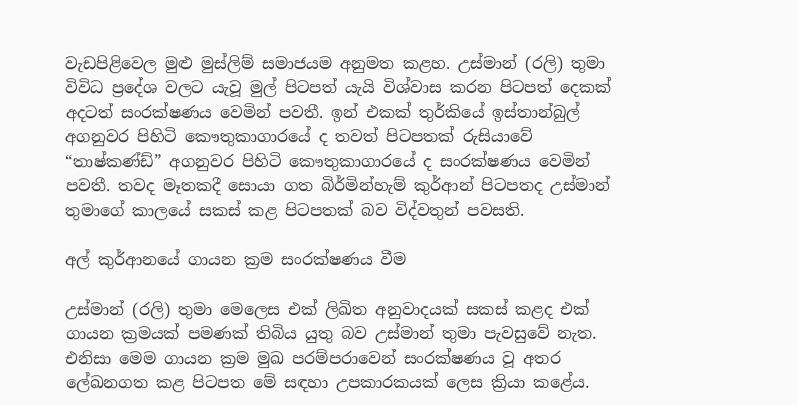වැඩපිළිවෙල මුළු මුස්ලිම් සමාජයම අනුමත කළහ. උස්මාන් (රලි) තුමා විවිධ ප්‍රදේශ වලට යැවූ මුල් පිටපත් යැයි විශ්වාස කරන පිටපත් දෙකක් අදටත් සංරක්ෂණය වෙමින් පවතී. ඉන් එකක් තුර්කියේ ඉස්තාන්බුල් අගනුවර පිහිටි කෞතුකාගාරයේ ද තවත් පිටපතක් රුසියාවේ “තාෂ්කණ්ඩ්” අගනුවර පිහිටි කෞතුකාගාරයේ ද සංරක්ෂණය වෙමින් පවතී. තවද මෑතකදී සොයා ගත බිර්මින්හැම් කුර්ආන් පිටපතද උස්මාන් තුමාගේ කාලයේ සකස් කළ පිටපතක් බව විද්වතුන් පවසති.

අල් කුර්ආනයේ ගායන ක්‍රම සංරක්ෂණය වීම

උස්මාන් (රලි) තුමා මෙලෙස එක් ලිඛිත අනුවාදයක් සකස් කළද එක් ගායන ක්‍රමයක් පමණක් තිබිය යුතු බව උස්මාන් තුමා පැවසුවේ නැත. එනිසා මෙම ගායන ක්‍රම මුඛ පරම්පරාවෙන් සංරක්ෂණය වූ අතර ලේඛනගත කළ පිටපත මේ සඳහා උපකාරකයක් ලෙස ක්‍රියා කළේය.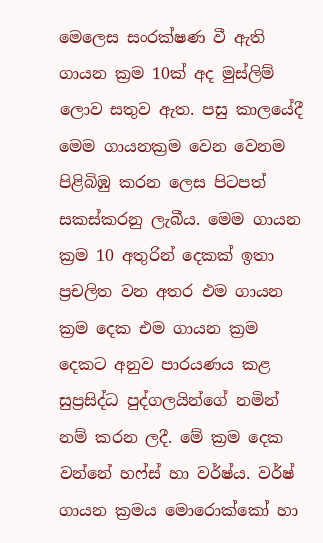මෙලෙස සංරක්ෂණ වී ඇති ගායන ක්‍රම 10ක් අද මුස්ලිම් ලොව සතුව ඇත. පසු කාලයේදී මෙම ගායනක්‍රම වෙන වෙනම පිළිබිඹු කරන ලෙස පිටපත් සකස්කරනු ලැබීය. මෙම ගායන ක්‍රම 10 අතුරින් දෙකක් ඉතා ප්‍රචලිත වන අතර එම ගායන ක්‍රම දෙක එම ගායන ක්‍රම දෙකට අනුව පාරයණය කළ සුප්‍රසිද්ධ පුද්ගලයින්ගේ නමින් නම් කරන ලදී. මේ ක්‍රම දෙක වන්නේ හෆ්ස් හා වර්ෂ්ය. වර්ෂ් ගායන ක්‍රමය මොරොක්කෝ හා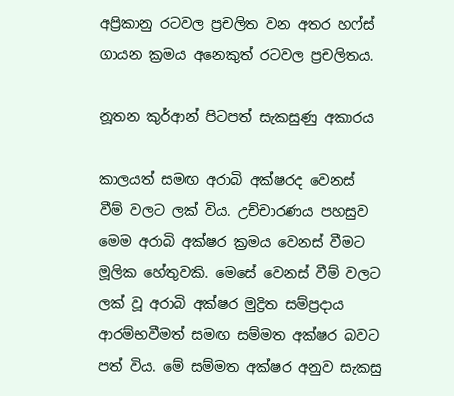අප්‍රිකානු රටවල ප්‍රචලිත වන අතර හෆ්ස් ගායන ක්‍රමය අනෙකුත් රටවල ප්‍රචලිතය.

නූතන කුර්ආන් පිටපත් සැකසුණු අකාරය

කාලයත් සමඟ අරාබි අක්ෂරද වෙනස් වීම් වලට ලක් විය. උච්චාරණය පහසුව මෙම අරාබි අක්ෂර ක්‍රමය වෙනස් වීමට මූලික හේතුවකි. මෙසේ වෙනස් වීම් වලට ලක් වූ අරාබි අක්ෂර මුද්‍රිත සම්ප්‍රදාය ආරම්භවීමත් සමඟ සම්මත අක්ෂර බවට පත් විය. මේ සම්මත අක්ෂර අනුව සැකසු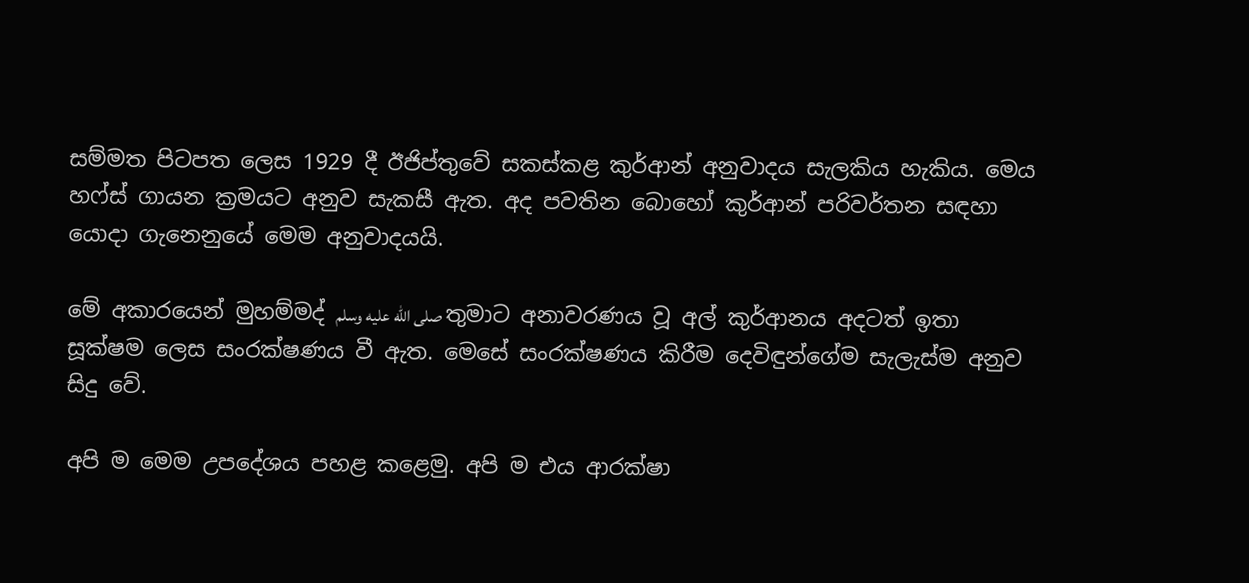සම්මත පිටපත ලෙස 1929 දී ඊජිප්තුවේ සකස්කළ කුර්ආන් අනුවාදය සැලකිය හැකිය. මෙය හෆ්ස් ගායන ක්‍රමයට අනුව සැකසී ඇත. අද පවතින බොහෝ කුර්ආන් පරිවර්තන සඳහා යොදා ගැනෙනුයේ මෙම අනුවාදයයි.

මේ අකාරයෙන් මුහම්මද් صلى الله عليه وسلم තුමාට අනාවරණය වූ අල් කුර්ආනය අදටත් ඉතා සූක්ෂම ලෙස සංරක්ෂණය වී ඇත. මෙසේ සංරක්ෂණය කිරීම දෙවිඳුන්ගේම සැලැස්ම අනුව සිදු වේ.

අපි ම මෙම උපදේශය පහළ කළෙමු. අපි ම එය ආරක්ෂා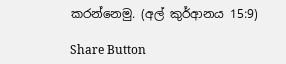කරන්නෙමු. (අල් කුර්ආනය 15:9)

Share Button